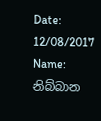Date: 12/08/2017 Name: නිබ්බාන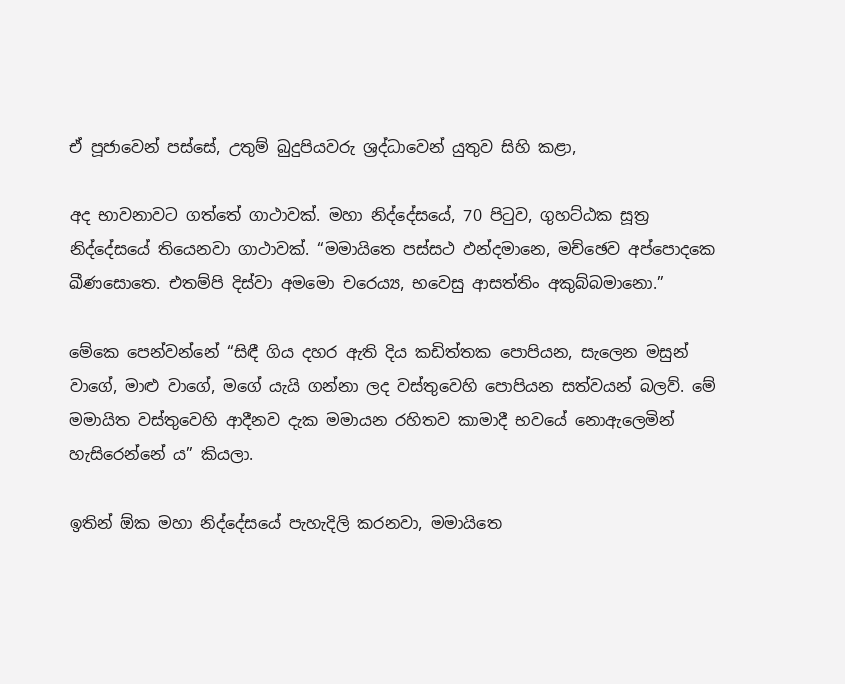ඒ පූජාවෙන් පස්සේ, උතුම් බුදුපියවරු ශ්‍රද්ධාවෙන් යුතුව සිහි කළා,

අද භාවනාවට ගත්තේ ගාථාවක්. මහා නිද්දේසයේ, 70 පිටුව, ගුහට්ඨක සූත්‍ර නිද්දේසයේ තියෙනවා ගාථාවක්. “මමායිතෙ පස්සථ ඵන්දමානෙ, මච්ඡෙව අප්පොදකෙ ඛීණසොතෙ. එතම්පි දිස්වා අමමො චරෙය්‍ය, භවෙසු ආසත්තිං අකුබ්බමානො.”

මේකෙ පෙන්වන්නේ “සිඳී ගිය දහර ඇති දිය කඩිත්තක පොපියන, සැලෙන මසුන් වාගේ, මාළු වාගේ, මගේ යැයි ගන්නා ලද වස්තුවෙහි පොපියන සත්වයන් බලව්. මේ මමායිත වස්තුවෙහි ආදීනව දැක මමායන රහිතව කාමාදී භවයේ නොඇලෙමින් හැසිරෙන්නේ ය” කියලා.

ඉතින් ඕක මහා නිද්දේසයේ පැහැදිලි කරනවා, මමායිතෙ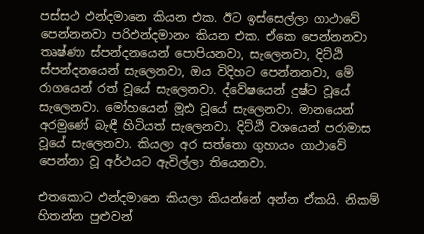පස්සථ ඵන්දමානෙ කියන එක. ඊට ඉස්සෙල්ලා ගාථාවේ පෙන්නනවා පරිඵන්දමානං කියන එක. ඒකෙ පෙන්නනවා තෘෂ්ණා ස්පන්දනයෙන් පොපියනවා, සැලෙනවා, දිට්ඨි ස්පන්දනයෙන් සැලෙනවා, ඔය විදිහට පෙන්නනවා, මේ රාගයෙන් රත් වූයේ සැලෙනවා. ද්වේෂයෙන් දුෂ්ට වූයේ සැලෙනවා. මෝහයෙන් මූඪ වූයේ සැලෙනවා. මානයෙන් අරමුණේ බැඳී හිටියත් සැලෙනවා. දිට්ඨි වශයෙන් පරාමාස වූයේ සැලෙනවා. කියලා අර සත්තො ගුහායං ගාථාවේ පෙන්නා වූ අර්ථයට ඇවිල්ලා තියෙනවා.

එතකොට ඵන්දමානෙ කියලා කියන්නේ අන්න ඒකයි. නිකම් හිතන්න පුළුවන්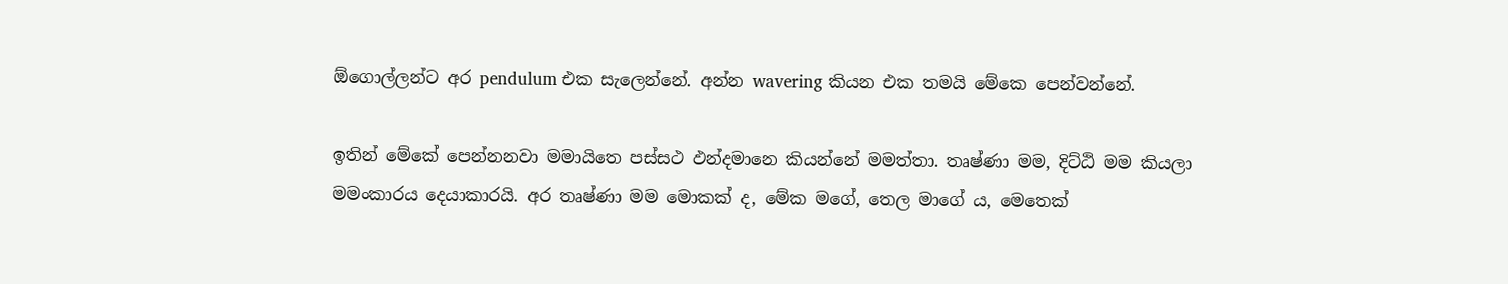ඕගොල්ලන්ට අර pendulum එක සැලෙන්නේ. අන්න wavering කියන එක තමයි මේකෙ පෙන්වන්නේ.

ඉතින් මේකේ පෙන්නනවා මමායිතෙ පස්සථ ඵන්දමානෙ කියන්නේ මමත්තා. තෘෂ්ණා මම, දිට්ඨි මම කියලා මමංකාරය දෙයාකාරයි. අර තෘෂ්ණා මම මොකක් ද, මේක මගේ, තෙල මාගේ ය, මෙතෙක්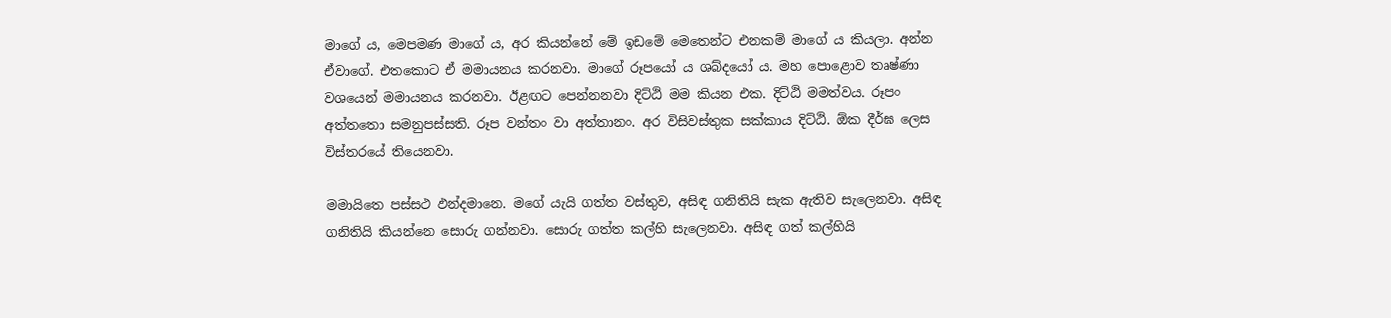මාගේ ය, මෙපමණ මාගේ ය, අර කියන්නේ මේ ඉඩමේ මෙතෙන්ට එනකම් මාගේ ය කියලා. අන්න ඒවාගේ. එතකොට ඒ මමායනය කරනවා. මාගේ රූපයෝ ය ශබ්දයෝ ය. මහ පොළොව තෘෂ්ණා වශයෙන් මමායනය කරනවා. ඊළඟට පෙන්නනවා දිට්ඨි මම කියන එක. දිට්ඨි මමත්වය. රූපං අත්තතො සමනුපස්සති. රූප වන්‌තං වා අත්තානං. අර විසිවස්තුක සක්කාය දිට්ඨි. ඕක දීර්ඝ ලෙස විස්තරයේ තියෙනවා.

මමායිතෙ පස්සථ ඵන්දමානෙ. මගේ යැයි ගත්ත වස්තුව, අසිඳ ගනිතියි සැක ඇතිව සැලෙනවා. අසිඳ ගනිතියි කියන්නෙ සොරු ගන්නවා. සොරු ගත්ත කල්හි සැලෙනවා. අසිඳ ගත් කල්හියි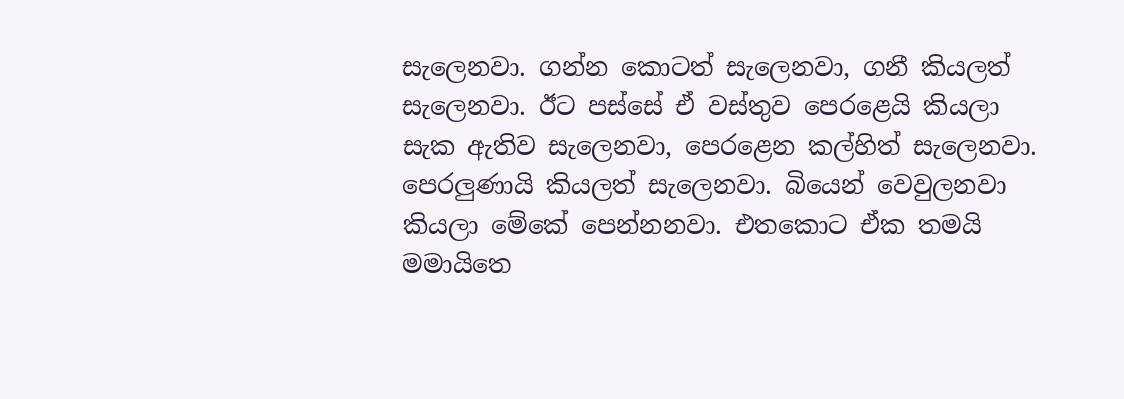සැලෙනවා. ගන්න කොටත් සැලෙනවා, ගනී කියලත් සැලෙනවා. ඊට පස්සේ ඒ වස්තුව පෙරළෙයි කියලා සැක ඇතිව සැලෙනවා, පෙරළෙන කල්හිත් සැලෙනවා. පෙරලුණායි කියලත් සැලෙනවා. බියෙන් වෙවුලනවා කියලා මේකේ පෙන්නනවා. එතකොට ඒක තමයි මමායිතෙ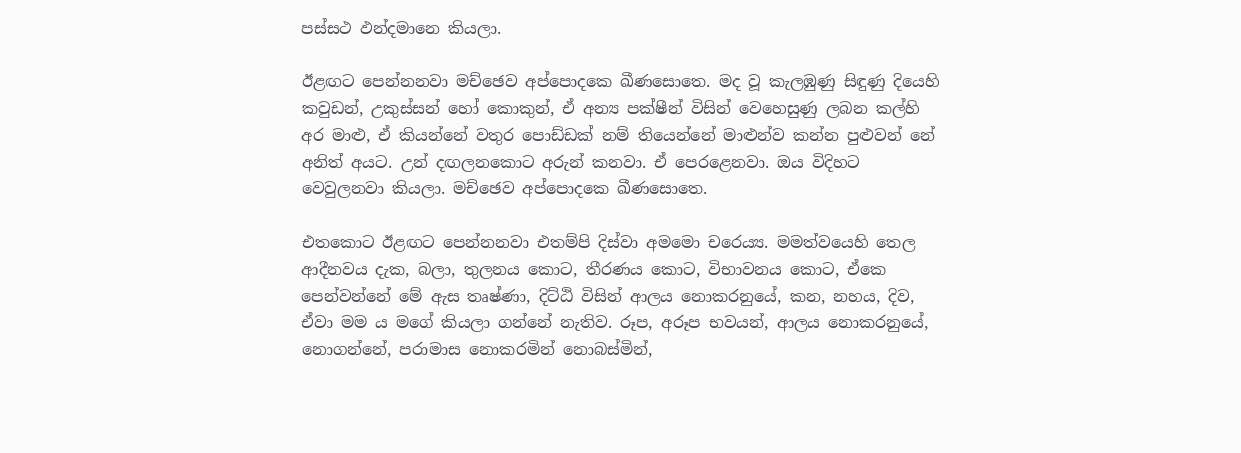පස්සථ ඵන්දමානෙ කියලා.

ඊළඟට පෙන්නනවා මච්ඡෙව අප්පොදකෙ ඛීණසොතෙ. මද වූ කැලඹුණු සිඳුණු දියෙහි කවුඩන්, උකුස්සන් හෝ කොකුන්, ඒ අන්‍ය පක්ෂීන් විසින් වෙහෙසුණු ලබන කල්හි අර මාළු, ඒ කියන්නේ වතුර පොඩ්ඩක් නම් තියෙන්නේ මාළුන්ව කන්න පුළුවන් නේ අනිත් අයට. උන් දඟලනකොට අරුන් කනවා. ඒ පෙරළෙනවා. ඔය විදිහට වෙවුලනවා කියලා. මච්ඡෙව අප්පොදකෙ ඛීණසොතෙ.

එතකොට ඊළඟට පෙන්නනවා එතම්පි දිස්වා අමමො චරෙය්‍ය. මමත්වයෙහි තෙල ආදීනවය දැක, බලා, තුලනය කොට, තීරණය කොට, විභාවනය කොට, ඒකෙ පෙන්වන්නේ මේ ඇස තෘෂ්ණා, දිට්ඨි විසින් ආලය නොකරනුයේ, කන, නහය, දිව, ඒවා මම ය මගේ කියලා ගන්නේ නැතිව. රූප, අරූප භවයන්, ආලය නොකරනුයේ, නොගන්නේ, පරාමාස නොකරමින් නොබස්මින්,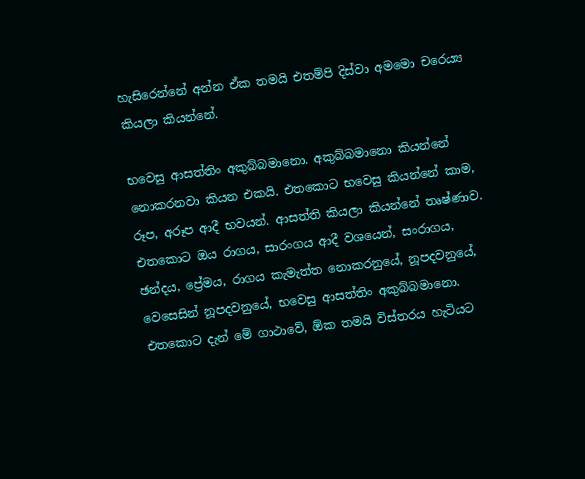හැසිරෙන්නේ අන්න ඒක තමයි එතම්පි දිස්වා අමමො චරෙය්‍ය කියලා කියන්නේ.

භවෙසු ආසත්තිං අකුබ්බමානො. අකුබ්බමානො කියන්නේ නොකරනවා කියන එකයි. එතකොට භවෙසු කියන්නේ කාම, රූප, අරූප ආදී භවයන්. ආසත්ති කියලා කියන්නේ තෘෂ්ණාව. එතකොට ඔය රාගය, සාරංගය ආදී වශයෙන්, සංරාගය, ඡන්දය, ප්‍රේමය, රාගය කැමැත්ත නොකරනුයේ, නූපදවනුයේ, වෙසෙසින් නූපදවනුයේ, භවෙසු ආසත්තිං අකුබ්බමානො. එතකොට දැන් මේ ගාථාවේ, ඕක තමයි විස්තරය හැටියට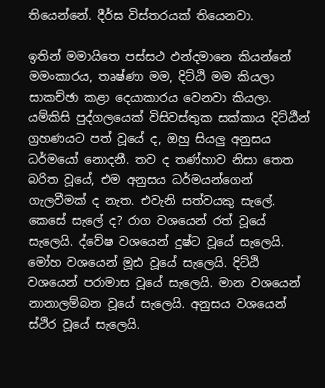තියෙන්නේ. දීර්ඝ විස්තරයක් තියෙනවා.

ඉතින් මමායිතෙ පස්සථ ඵන්දමානෙ කියන්නේ මමංකාරය, තෘෂ්ණා මම, දිට්ඨි මම කියලා සාකච්ඡා කළා දෙයාකාරය වෙනවා කියලා. යම්කිසි පුද්ගලයෙක් විසිවස්තුක සක්කාය දිට්ඨීන් ග්‍රහණයට පත් වූයේ ද, ඔහු සියලු අනුසය ධර්මයෝ නොදනී. තව ද තණ්හාව නිසා තෙත බරිත වූයේ, එම අනුසය ධර්මයන්ගෙන් ගැලවීමක් ද නැත. එවැනි සත්වයකු සැලේ. කෙසේ සැලේ ද? රාග වශයෙන් රත් වූයේ සැලෙයි. ද්වේෂ වශයෙන් දුෂ්ට වූයේ සැලෙයි. මෝහ වශයෙන් මූඪ වූයේ සැලෙයි. දිට්ඨි වශයෙන් පරාමාස වූයේ සැලෙයි. මාන වශයෙන් නානාලම්බන වූයේ සැලෙයි. අනුසය වශයෙන් ස්ථිර වූයේ සැලෙයි.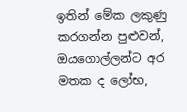ඉතින් මේක ලකුණු කරගන්න පුළුවන්, ඔයගොල්ලන්ට අර මතක ද ලෝභ,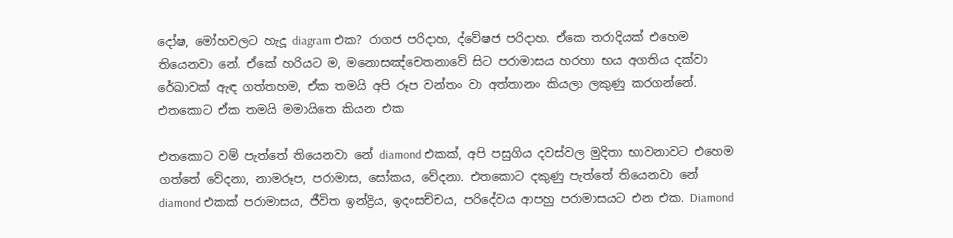දෝෂ, මෝහවලට හැදූ diagram එක? රාගජ පරිදාහ, ද්වේෂජ පරිදාහ. ඒකෙ තරාදියක් එහෙම තියෙනවා නේ. ඒකේ හරියට ම, මනොසඤ්‌චෙතනාවේ සිට පරාමාසය හරහා භය අගතිය දක්වා රේඛාවක් ඇඳ ගත්තහම, ඒක තමයි අපි රූප වන්‌තං වා අත්තානං කියලා ලකුණු කරගන්නේ. එතකොට ඒක තමයි මමායිතෙ කියන එක

එතකොට වම් පැත්තේ තියෙනවා නේ diamond එකක්, අපි පසුගිය දවස්වල මුදිතා භාවනාවට එහෙම ගත්තේ වේදනා, නාමරූප, පරාමාස, සෝකය, වේදනා. එතකොට දකුණු පැත්තේ තියෙනවා නේ diamond එකක් පරාමාසය, ජීවිත ඉන්ද්‍රිය, ඉදංසච්චය, පරිදේවය ආපහු පරාමාසයට එන එක. Diamond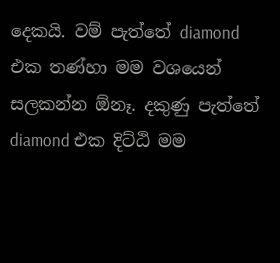දෙකයි. වම් පැත්තේ diamond එක තණ්හා මම වශයෙන් සලකන්න ඕනෑ. දකුණු පැත්තේ diamond එක දිට්ඨි මම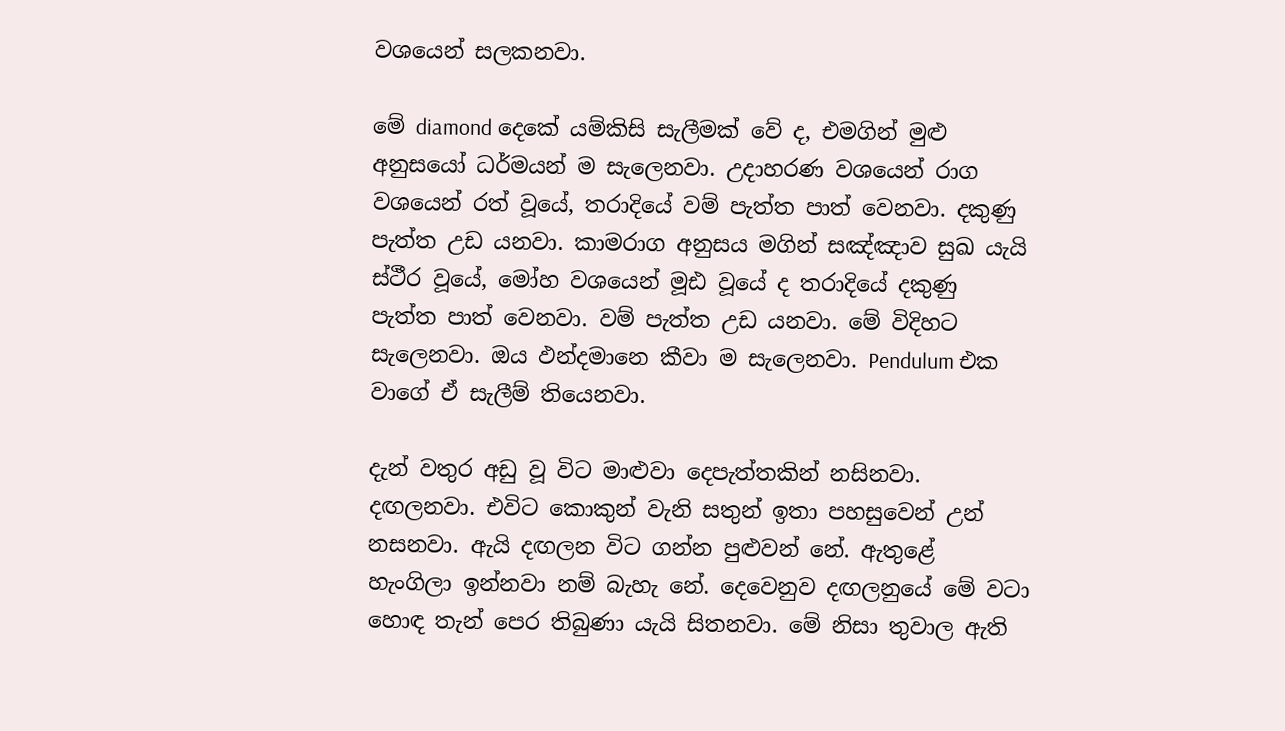වශයෙන් සලකනවා.

මේ diamond දෙකේ යම්කිසි සැලීමක් වේ ද, එමගින් මුළු අනුසයෝ ධර්මයන් ම සැලෙනවා. උදාහරණ වශයෙන් රාග වශයෙන් රත් වූයේ, තරාදියේ වම් පැත්ත පාත් වෙනවා. දකුණු පැත්ත උඩ යනවා. කාමරාග අනුසය මගින් සඤ්ඤාව සුඛ යැයි ස්ථීර වූයේ, මෝහ වශයෙන් මූඪ වූයේ ද තරාදියේ දකුණු පැත්ත පාත් වෙනවා. වම් පැත්ත උඩ යනවා. මේ විදිහට සැලෙනවා. ඔය ඵන්දමානෙ කීවා ම සැලෙනවා. Pendulum එක වාගේ ඒ සැලීම් තියෙනවා.

දැන් වතුර අඩු වූ විට මාළුවා දෙපැත්තකින් නසිනවා. දඟලනවා. එවිට කොකුන් වැනි සතුන් ඉතා පහසුවෙන් උන් නසනවා. ඇයි දඟලන විට ගන්න පුළුවන් නේ. ඇතුළේ හැංගිලා ඉන්නවා නම් බැහැ නේ. දෙවෙනුව දඟලනුයේ මේ වටා හොඳ තැන් පෙර තිබුණා යැයි සිතනවා. මේ නිසා තුවාල ඇති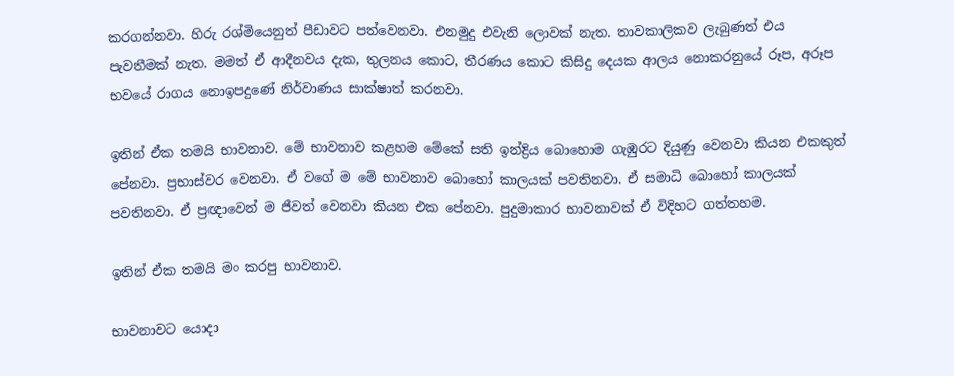කරගන්නවා. හිරු රශ්මියෙනුත් පීඩාවට පත්වෙනවා. එනමුදු එවැනි ලොවක් නැත. තාවකාලිකව ලැබුණත් එය පැවතීමක් නැත. මමත් ඒ ආදීනවය දැක, තුලනය කොට, තීරණය කොට කිසිදු දෙයක ආලය නොකරනුයේ රූප, අරූප භවයේ රාගය නොඉපදුණේ නිර්වාණය සාක්ෂාත් කරනවා.

ඉතින් ඒක තමයි භාවනාව. මේ භාවනාව කළහම මේකේ සති ඉන්ද්‍රිය බොහොම ගැඹුරට දියුණු වෙනවා කියන එකකුත් පේනවා. ප්‍රභාස්වර වෙනවා. ඒ වගේ ම මේ භාවනාව බොහෝ කාලයක් පවතිනවා. ඒ සමාධි බොහෝ කාලයක් පවතිනවා. ඒ ප්‍රඥාවෙන් ම ජීවත් වෙනවා කියන එක පේනවා. පුදුමාකාර භාවනාවක් ඒ විදිහට ගත්තහම.

ඉතින් ඒක තමයි මං කරපු භාවනාව.

භාවනාවට යොදා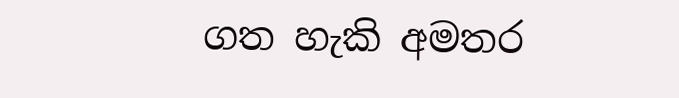ගත හැකි අමතර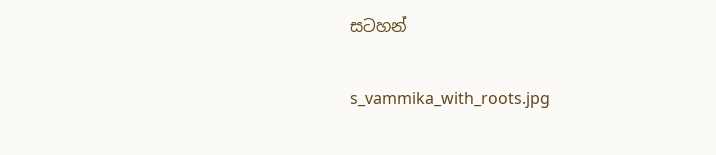සටහන්

s_vammika_with_roots.jpg